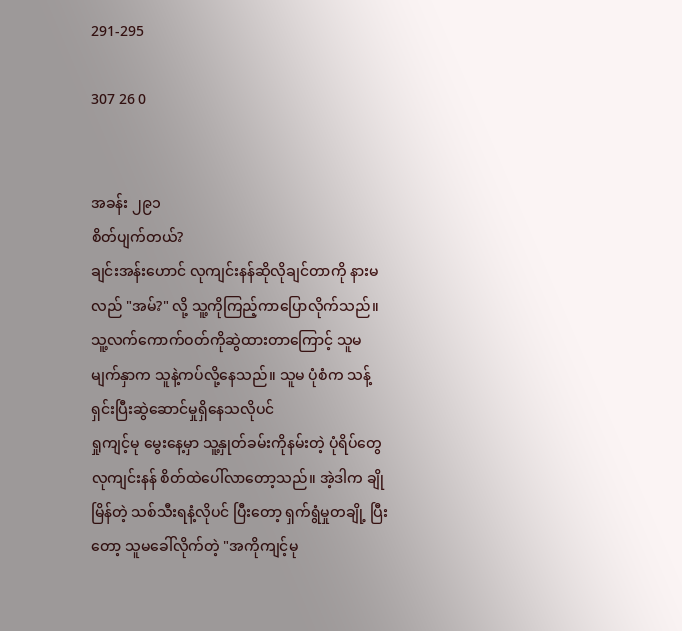291-295

307 26 0


အခန်း ၂၉၁
စိတ်ပျက်တယ်?
ချင်းအန်းဟောင် လုကျင်းနန်ဆိုလိုချင်တာကို နားမလည် "အမ်?" လို့ သူ့ကိုကြည့်ကာပြောလိုက်သည်။
သူ့လက်ကောက်ဝတ်ကိုဆွဲထားတာကြောင့် သူမမျက်နှာက သူနဲ့ကပ်လို့နေသည်။ သူမ ပုံစံက သန့်ရှင်းပြီးဆွဲဆောင်မှုရှိနေသလိုပင်
ရှုကျင့်မု မွေးနေ့မှာ သူ့နှုတ်ခမ်းကိုနမ်းတဲ့ ပုံရိပ်တွေ လုကျင်းနန် စိတ်ထဲပေါ်လာတော့သည်။ အဲ့ဒါက ချိုမြိန်တဲ့ သစ်သီးရနံ့လိုပင် ပြီးတော့ ရှက်ရွံမှုတချို့ ပြီးတော့ သူမခေါ်လိုက်တဲ့ "အကိုကျင့်မု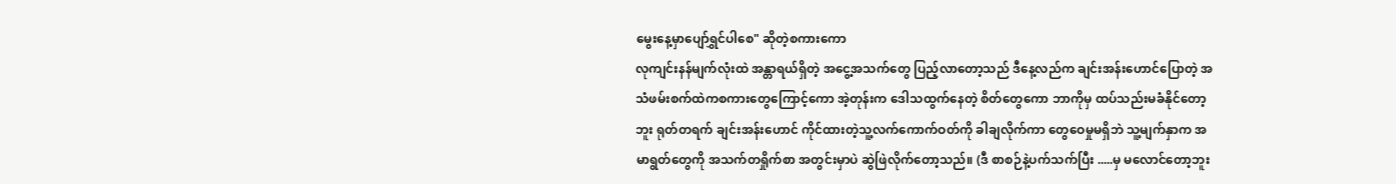မွေးနေ့မှာပျော်ရွှင်ပါစေ" ဆိုတဲ့စကားကော
လုကျင်းနန်မျက်လုံးထဲ အန္တာရယ်ရှိတဲ့ အငွေ့အသက်တွေ ပြည့်လာတော့သည် ဒီနေ့လည်က ချင်းအန်းဟောင်ပြောတဲ့ အသံဖမ်းစက်ထဲကစကားတွေကြောင့်ကော အဲ့တုန်းက ဒေါသထွက်နေတဲ့ စိတ်တွေကော ဘာကိုမှ ထပ်သည်းမခံနိုင်တော့ဘူး ရုတ်တရက် ချင်းအန်းဟောင် ကိုင်ထားတဲ့သူ့လက်ကောက်ဝတ်ကို ခါချလိုက်ကာ တွေဝေမှုမရှိဘဲ သူ့မျက်နှာက အမာရွတ်တွေကို အသက်တရှိုက်စာ အတွင်းမှာပဲ ဆွဲဖြဲလိုက်တော့သည်။ (ဒီ စာစဉ်နဲ့ပက်သက်ပြီး .....မှ မလောင်တော့ဘူး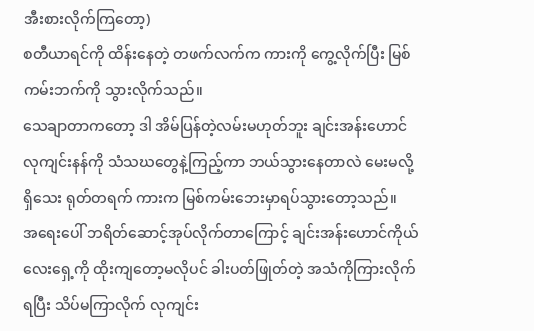အီးစားလိုက်ကြတော့)
စတီယာရင်ကို ထိန်းနေတဲ့ တဖက်လက်က ကားကို ကွေ့လိုက်ပြီး မြစ်ကမ်းဘက်ကို သွားလိုက်သည်။
သေချာတာကတော့ ဒါ အိမ်ပြန်တဲ့လမ်းမဟုတ်ဘူး ချင်းအန်းဟောင်လုကျင်းနန်ကို သံသဃတွေနဲ့ကြည့်ကာ ဘယ်သွားနေတာလဲ မေးမလို့ရှိသေး ရုတ်တရက် ကားက မြစ်ကမ်းဘေးမှာရပ်သွားတော့သည်။
အရေးပေါ် ဘရိတ်ဆောင့်အုပ်လိုက်တာကြောင့် ချင်းအန်းဟောင်ကိုယ်လေးရှေ့ကို ထိုးကျတော့မလိုပင် ခါးပတ်ဖြုတ်တဲ့ အသံကိုကြားလိုက်ရပြီး သိပ်မကြာလိုက် လုကျင်း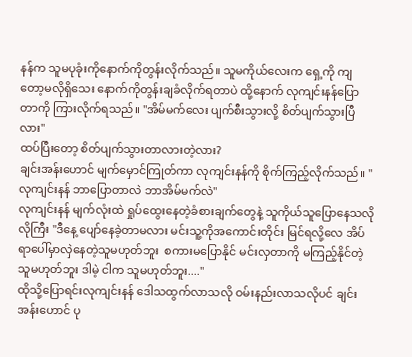နန်က သူမပုခုံးကိုနောက်ကိုတွန်းလိုက်သည်။ သူမကိုယ်လေးက ရှေ့ကို ကျတော့မလိုရှိသေး နောက်ကိုတွန်းချခံလိုက်ရတာပဲ ထို့နောက် လုကျင်းနန်ပြောတာကို ကြားလိုက်ရသည်။ "အိမ်မက်လေး ပျက်စီးသွားလို့ စိတ်ပျက်သွားပြီလား"
ထပ်ပြီးတော့ စိတ်ပျက်သွားတာလားတဲ့လား?
ချင်းအန်းဟောင် မျက်မှောင်ကြုတ်ကာ လုကျင်းနန်ကို စိုက်ကြည့်လိုက်သည်။ "လုကျင်းနန် ဘာပြောတာလဲ ဘာအိမ်မက်လဲ"
လုကျင်းနန် မျက်လုံးထဲ ရှုပ်ထွေးနေတဲ့ခံစားချက်တွေနဲ့ သူကိုယ်သူပြောနေသလိုလိုကြီး "ဒီနေ့ ပျော်နေခဲ့တာမလား မင်းသူ့ကိုအကောင်းတိုင်း မြင်ရလို့လေ အိပ်ရာပေါ်မှာလှဲနေတဲ့သူမဟုတ်ဘူး  စကားမပြောနိုင် မင်းလှတာကို မကြည့်နိုင်တဲ့သူမဟုတ်ဘူး ဒါမဲ့ ငါက သူမဟုတ်ဘူး...."
ထိုသို့ပြောရင်းလုကျင်းနန် ဒေါသထွက်လာသလို ဝမ်းနည်းလာသလိုပင် ချင်းအန်းဟောင် ပု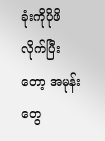ခုံးကိုပိုဖိလိုက်ပြီးတော့ အမုန်းတွေ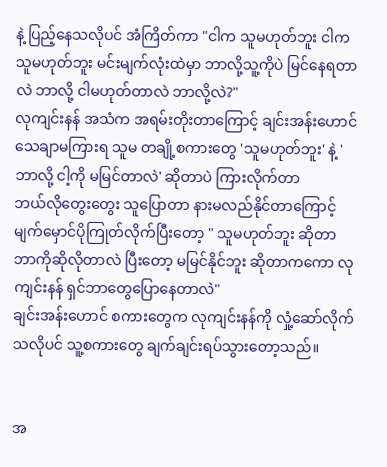နဲ့ ပြည့်နေသလိုပင် အံကြိတ်ကာ "ငါက သူမဟုတ်ဘူး ငါက သူမဟုတ်ဘူး မင်းမျက်လုံးထဲမှာ ဘာလို့သူ့ကိုပဲ မြင်နေရတာလဲ ဘာလို့ ငါမဟုတ်တာလဲ ဘာလို့လဲ?"
လုကျင်းနန် အသံက အရမ်းတိုးတာကြောင့် ချင်းအန်းဟောင် သေချာမကြားရ သူမ တချို့စကားတွေ 'သူမဟုတ်ဘူး' နဲ့ 'ဘာလို့ ငါ့ကို မမြင်တာလဲ' ဆိုတာပဲ ကြားလိုက်တာ
ဘယ်လိုတွေးတွေး သူပြောတာ နားမလည်နိုင်တာကြောင့် မျက်မှောင်ပိုကြုတ်လိုက်ပြီးတော့ " သူမဟုတ်ဘူး ဆိုတာ ဘာကိုဆိုလိုတာလဲ ပြီးတော့ မမြင်နိုင်ဘူး ဆိုတာကကော လုကျင်းနန် ရှင်ဘာတွေပြောနေတာလဲ"
ချင်းအန်းဟောင် စကားတွေက လုကျင်းနန်ကို လှုံ့ဆော်လိုက်သလိုပင် သူ့စကားတွေ ချက်ချင်းရပ်သွားတော့သည်။


အ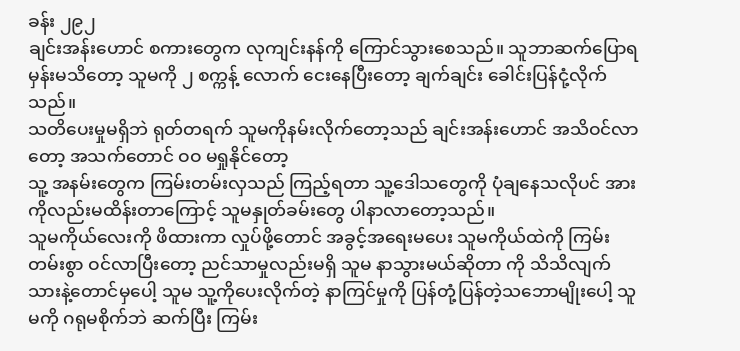ခန်း ၂၉၂
ချင်းအန်းဟောင် စကားတွေက လုကျင်းနန်ကို ကြောင်သွားစေသည်။ သူဘာဆက်ပြောရမှန်းမသိတော့ သူမကို ၂ စက္ကန့် လောက် ငေးနေပြီးတော့ ချက်ချင်း ခေါင်းပြန်ငုံ့လိုက်သည်။
သတိပေးမှုမရှိဘဲ ရုတ်တရက် သူမကိုနမ်းလိုက်တော့သည် ချင်းအန်းဟောင် အသိဝင်လာတော့ အသက်တောင် ဝဝ မရှုနိုင်တော့
သူ့ အနမ်းတွေက ကြမ်းတမ်းလှသည် ကြည့်ရတာ သူ့ဒေါသတွေကို ပုံချနေသလိုပင် အားကိုလည်းမထိန်းတာကြောင့် သူမနှုတ်ခမ်းတွေ ပါနာလာတော့သည်။
သူမကိုယ်လေးကို ဖိထားကာ လှုပ်ဖို့တောင် အခွင့်အရေးမပေး သူမကိုယ်ထဲကို ကြမ်းတမ်းစွာ ဝင်လာပြီးတော့ ညင်သာမှုလည်းမရှိ သူမ နာသွားမယ်ဆိုတာ ကို သိသိလျက်သားနဲ့တောင်မှပေါ့ သူမ သူ့ကိုပေးလိုက်တဲ့ နာကြင်မှုကို ပြန်တုံ့ပြန်တဲ့သဘောမျိုးပေါ့ သူမကို ဂရုမစိုက်ဘဲ ဆက်ပြီး ကြမ်း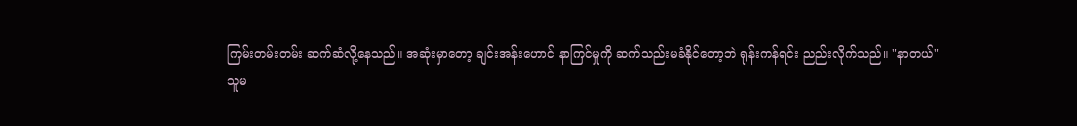ကြမ်းတမ်းတမ်း ဆက်ဆံလို့နေသည်။ အဆုံးမှာတော့ ချင်းအန်းဟောင် နာကြင်မှုကို ဆက်သည်းမခံနိုင်တော့ဘဲ ရုန်းကန်ရင်း ညည်းလိုက်သည်။ "နာတယ်"
သူမ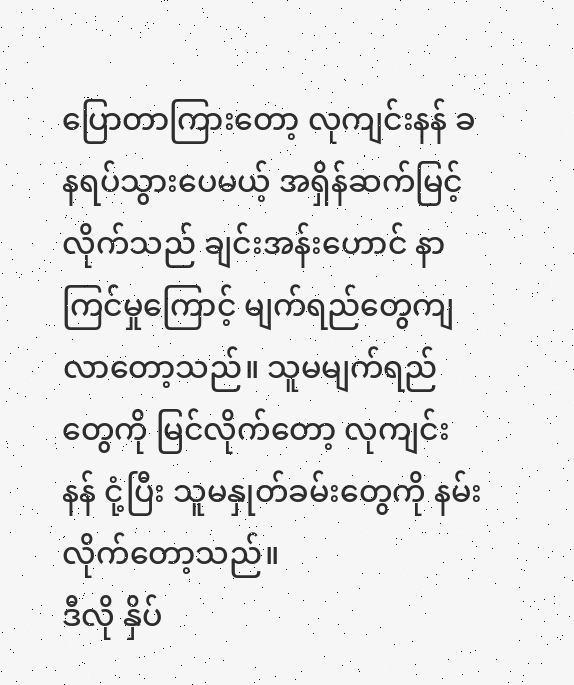ပြောတာကြားတော့ လုကျင်းနန် ခနရပ်သွားပေမယ့် အရှိန်ဆက်မြင့်လိုက်သည် ချင်းအန်းဟောင် နာကြင်မှုကြောင့် မျက်ရည်တွေကျလာတော့သည်။ သူမမျက်ရည်တွေကို မြင်လိုက်တော့ လုကျင်းနန် ငုံ့ပြီး သူမနှုတ်ခမ်းတွေကို နမ်းလိုက်တော့သည်။
ဒီလို နှိပ်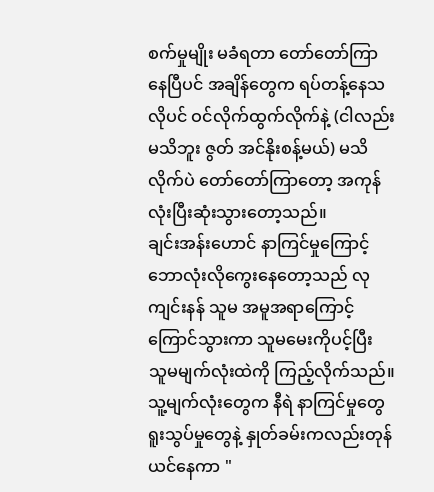စက်မှုမျိုး မခံရတာ တော်တော်ကြာနေပြီပင် အချိန်တွေက ရပ်တန့်နေသလိုပင် ဝင်လိုက်ထွက်လိုက်နဲ့ (ငါလည်းမသိဘူး ဇွတ် အင်နိုးစန့်မယ်) မသိလိုက်ပဲ တော်တော်ကြာတော့ အကုန်လုံးပြီးဆုံးသွားတော့သည်။
ချင်းအန်းဟောင် နာကြင်မှုကြောင့် ဘောလုံးလိုကွေးနေတော့သည် လုကျင်းနန် သူမ အမူအရာကြောင့် ကြောင်သွားကာ သူမမေးကိုပင့်ပြီး သူမမျက်လုံးထဲကို ကြည့်လိုက်သည်။ သူ့မျက်လုံးတွေက နီရဲ နာကြင်မှုတွေ ရူးသွပ်မှုတွေနဲ့ နှုတ်ခမ်းကလည်းတုန်ယင်နေကာ "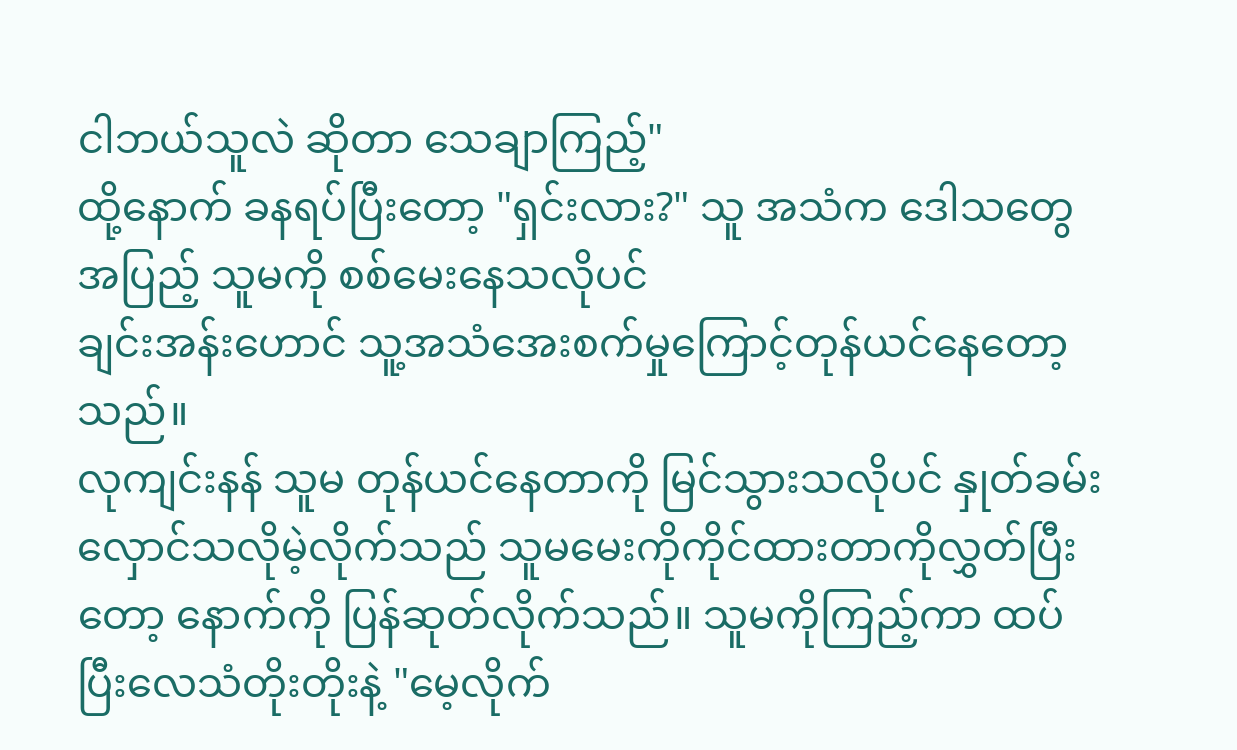ငါဘယ်သူလဲ ဆိုတာ သေချာကြည့်"
ထို့နောက် ခနရပ်ပြီးတော့ "ရှင်းလား?" သူ အသံက ဒေါသတွေ အပြည့် သူမကို စစ်မေးနေသလိုပင်
ချင်းအန်းဟောင် သူ့အသံအေးစက်မှုကြောင့်တုန်ယင်နေတော့သည်။
လုကျင်းနန် သူမ တုန်ယင်နေတာကို မြင်သွားသလိုပင် နှုတ်ခမ်းလှောင်သလိုမဲ့လိုက်သည် သူမမေးကိုကိုင်ထားတာကိုလွှတ်ပြီးတော့ နောက်ကို ပြန်ဆုတ်လိုက်သည်။ သူမကိုကြည့်ကာ ထပ်ပြီးလေသံတိုးတိုးနဲ့ "မေ့လိုက်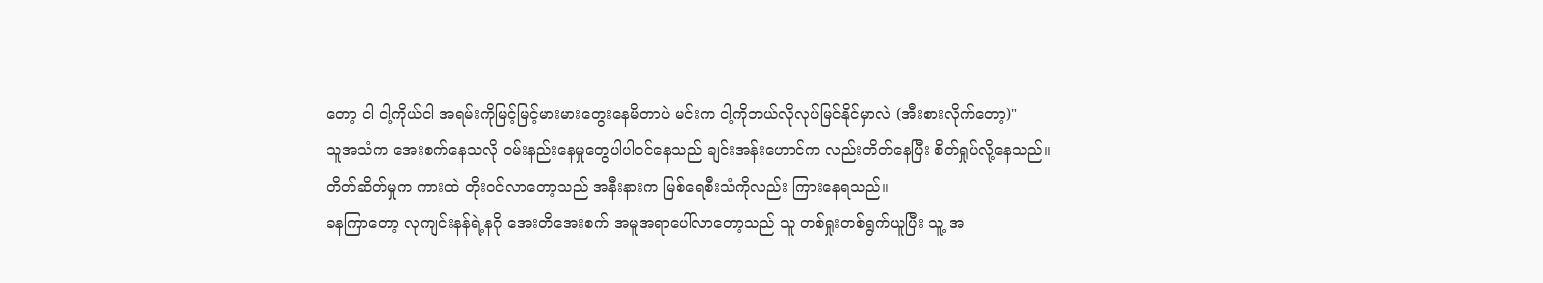တော့ ငါ ငါ့ကိုယ်ငါ အရမ်းကိုမြင့်မြင့်မားမားတွေးနေမိတာပဲ မင်းက ငါ့ကိုဘယ်လိုလုပ်မြင်နိုင်မှာလဲ (အီးစားလိုက်တော့)"
သူအသံက အေးစက်နေသလို ဝမ်းနည်းနေမှုတွေပါပါဝင်နေသည် ချင်းအန်းဟောင်က လည်းတိတ်နေပြီး စိတ်ရှုပ်လို့နေသည်။
တိတ်ဆိတ်မှုက ကားထဲ တိုးဝင်လာတော့သည် အနီးနားက မြစ်ရေစီးသံကိုလည်း ကြားနေရသည်။
ခနကြာတော့ လုကျင်းနန်ရဲ့နဂို အေးတိအေးစက် အမူအရာပေါ်လာတော့သည် သူ တစ်ရှုးတစ်ရွက်ယူပြီး သူ့ အ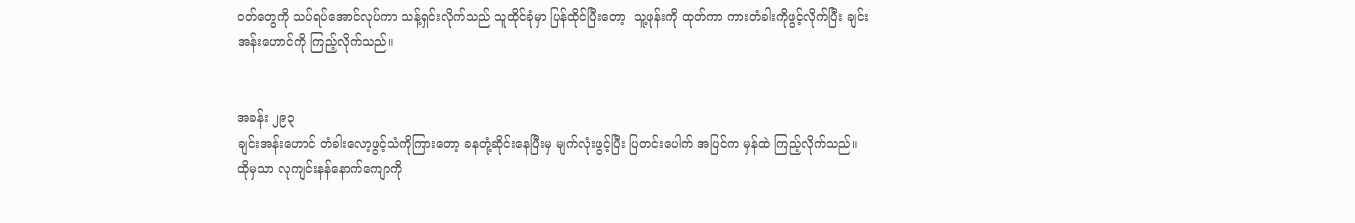ဝတ်တွေကို သပ်ရပ်အောင်လုပ်ကာ သန့်ရှင်းလိုက်သည် သူထိုင်ခုံမှာ ပြန်ထိုင်ပြီးတော့  သူ့ဖုန်းကို ထုတ်ကာ ကားတံခါးကိုဖွင့်လိုက်ပြီး ချင်းအန်းဟောင်ကို ကြည့်လိုက်သည်။


အခန်း ၂၉၃
ချင်းအန်းဟောင် တံခါးလော့ဖွင့်သံကိုကြားတော့ ခနတုံ့ဆိုင်းနေပြီးမှ မျက်လုံးဖွင့်ပြီး ပြတင်းပေါက် အပြင်က မှန်ထဲ ကြည့်လိုက်သည်။ ထိုမှသာ လုကျင်းနန်နောက်ကျောကို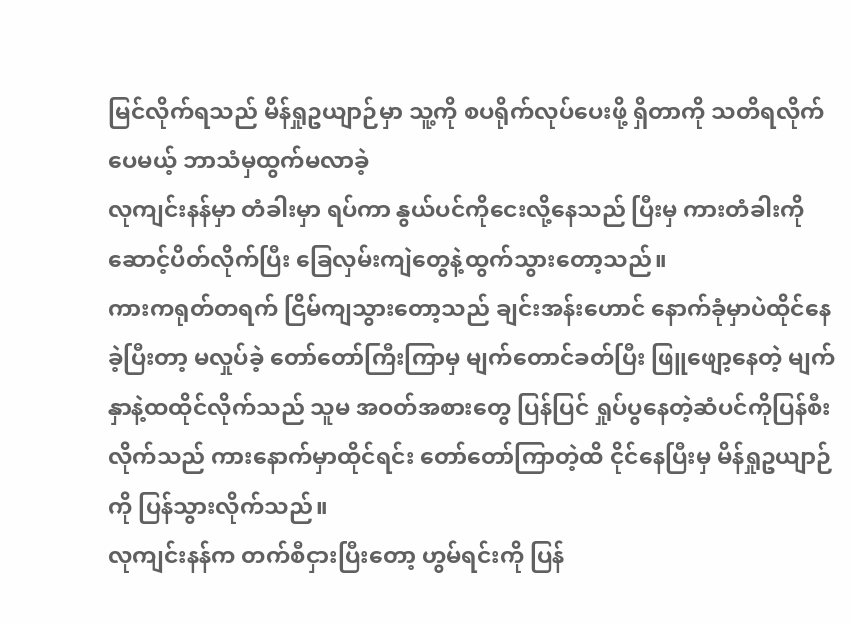မြင်လိုက်ရသည် မိန်ရှုဥယျာဉ်မှာ သူ့ကို စပရိုက်လုပ်ပေးဖို့ ရှိတာကို သတိရလိုက်ပေမယ့် ဘာသံမှထွက်မလာခဲ့
လုကျင်းနန်မှာ တံခါးမှာ ရပ်ကာ နွယ်ပင်ကိုငေးလို့နေသည် ပြီးမှ ကားတံခါးကိုဆောင့်ပိတ်လိုက်ပြီး ခြေလှမ်းကျဲတွေနဲ့ထွက်သွားတော့သည်။
ကားကရုတ်တရက် ငြိမ်ကျသွားတော့သည် ချင်းအန်းဟောင် နောက်ခုံမှာပဲထိုင်နေခဲ့ပြီးတာ့ မလှုပ်ခဲ့ တော်တော်ကြီးကြာမှ မျက်တောင်ခတ်ပြီး ဖြူဖျော့နေတဲ့ မျက်နှာနဲ့ထထိုင်လိုက်သည် သူမ အဝတ်အစားတွေ ပြန်ပြင် ရှုပ်ပွနေတဲ့ဆံပင်ကိုပြန်စီးလိုက်သည် ကားနောက်မှာထိုင်ရင်း တော်တော်ကြာတဲ့ထိ ငိုင်နေပြီးမှ မိန်ရှုဥယျာဉ်ကို ပြန်သွားလိုက်သည်။
လုကျင်းနန်က တက်စီငှားပြီးတော့ ဟွမ်ရင်းကို ပြန်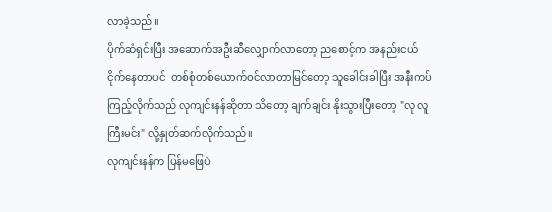လာခဲ့သည်။
ပိုက်ဆံရှင်းပြီး အဆောက်အဦးဆီလျှောက်လာတော့ ညစောင့်က အနည်းငယ်ငိုက်နေတာပင်  တစ်စုံတစ်ယောက်ဝင်လာတာမြင်တော့ သူခေါင်းခါပြီး အနီးကပ်ကြည့်လိုက်သည် လုကျင်းနန်ဆိုတာ သိတော့ ချက်ချင်း နိုးသွားပြီးတော့ "လု လူကြီးမင်း" လို့နှုတ်ဆက်လိုက်သည်။
လုကျင်းနန်က ပြန်မဖြေပဲ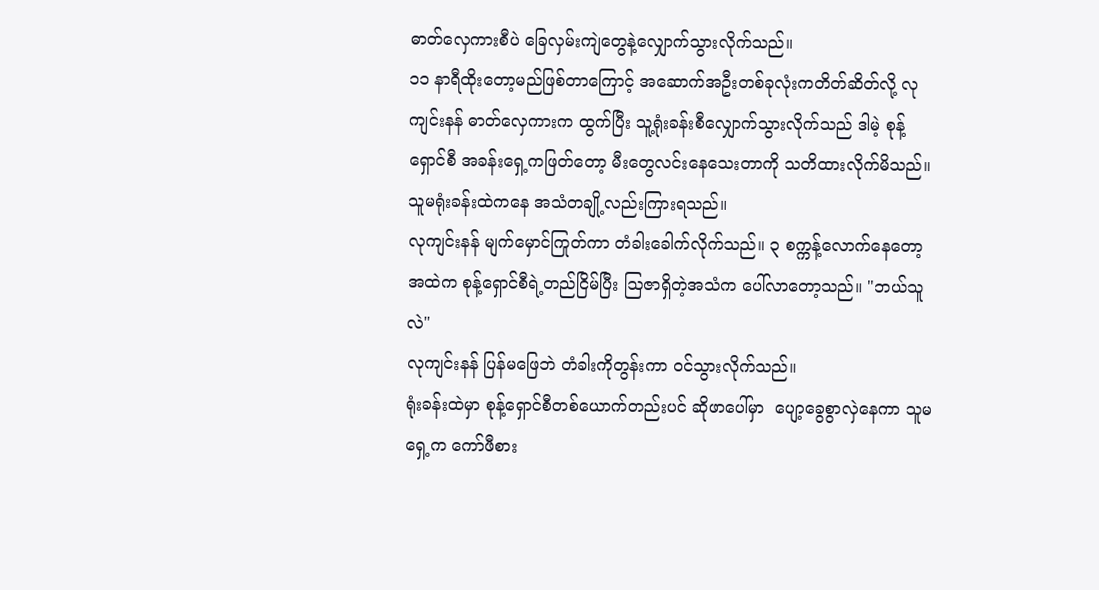ဓာတ်လှေကားစီပဲ ခြေလှမ်းကျဲတွေနဲ့လျှောက်သွားလိုက်သည်။
၁၁ နာရီထိုးတော့မည်ဖြစ်တာကြောင့် အဆောက်အဦးတစ်ခုလုံးကတိတ်ဆိတ်လို့ လုကျင်းနန် ဓာတ်လှေကားက ထွက်ပြီး သူ့ရုံးခန်းစီလျှောက်သွားလိုက်သည် ဒါမဲ့ စုန့်ရှောင်စီ အခန်းရှေ့ကဖြတ်တော့ မီးတွေလင်းနေသေးတာကို သတိထားလိုက်မိသည်။ သူမရုံးခန်းထဲကနေ အသံတချို့လည်းကြားရသည်။
လုကျင်းနန် မျက်မှောင်ကြုတ်ကာ တံခါးခေါက်လိုက်သည်။ ၃ စက္ကန့်လောက်နေတော့ အထဲက စုန့်ရှောင်စီရဲ့တည်ငြိမ်ပြီး ဩဇာရှိတဲ့အသံက ပေါ်လာတော့သည်။ "ဘယ်သူလဲ"
လုကျင်းနန် ပြန်မဖြေဘဲ တံခါးကိုတွန်းကာ ဝင်သွားလိုက်သည်။
ရုံးခန်းထဲမှာ စုန့်ရှောင်စီတစ်ယောက်တည်းပင် ဆိုဖာပေါ်မှာ  ပျော့ခွေစွာလှဲနေကာ သူမရှေ့က ကော်ဖီစား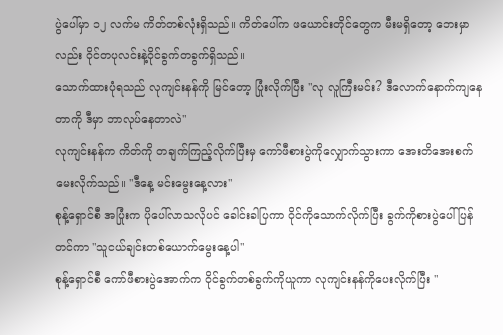ပွဲပေါ်မှာ ၁၂ လက်မ ကိတ်တစ်လုံးရှိသည်။ ကိတ်ပေါ်က ဖယောင်းတိုင်တွေက မီးမရှိတော့ ဘေးမှာလည်း ဝိုင်တပုလင်းနဲ့ဝိုင်ခွက်တခွက်ရှိသည်။
သောက်ထားပုံရသည် လုကျင်းနန်ကို မြင်တော့ ပြုံးလိုက်ပြီး "လု လူကြီးမင်း? ဒီလောက်နောက်ကျနေတာကို ဒီမှာ ဘာလုပ်နေတာလဲ"
လုကျင်းနန်က ကိတ်ကို တချက်ကြည့်လိုက်ပြီးမှ ကော်ဖီစားပွဲကိုလျှောက်သွားကာ အေးတိအေးစက်မေးလိုက်သည်။ "ဒီနေ့ မင်းမွေးနေ့လား"
စုန့်ရှောင်စီ အပြုံးက ပိုပေါ်လာသလိုပင် ခေါင်းခါပြကာ ဝိုင်ကိုသောက်လိုက်ပြီး ခွက်ကိုစားပွဲပေါ်ပြန်တင်ကာ "သူငယ်ချင်းတစ်ယောက်မွေးနေ့ပါ"
စုန့်ရှောင်စီ ကော်ဖီစားပွဲအောက်က ဝိုင်ခွက်တစ်ခွက်ကိုယူကာ လုကျင်းနန်ကိုပေးလိုက်ပြီး "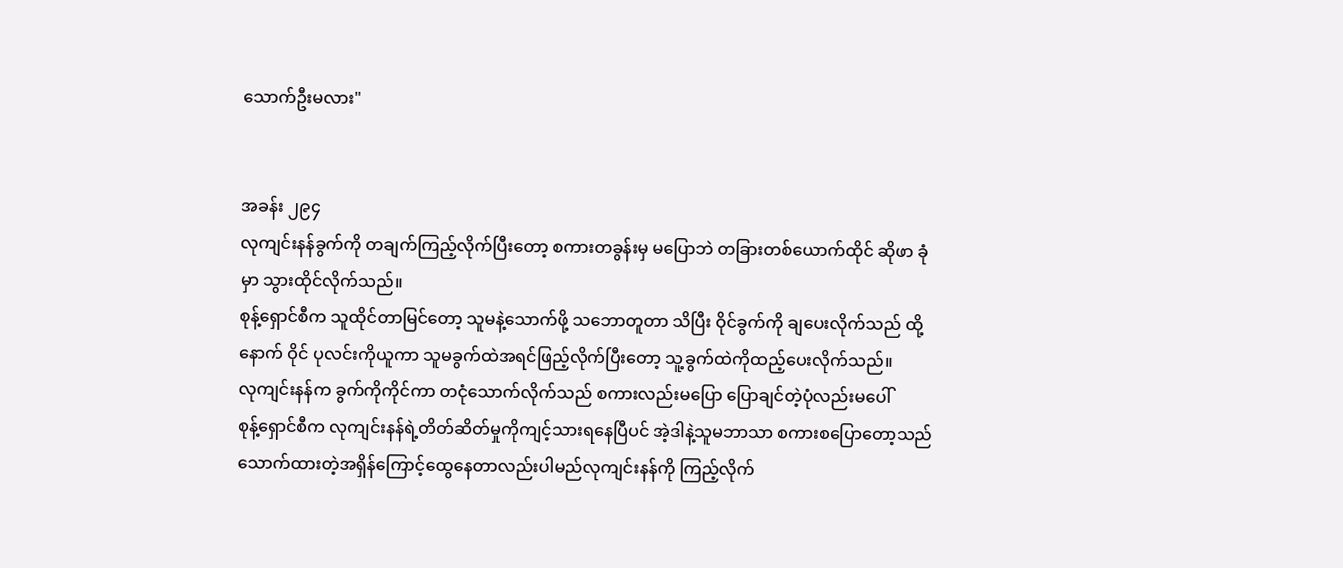သောက်ဦးမလား"


အခန်း ၂၉၄
လုကျင်းနန်ခွက်ကို တချက်ကြည့်လိုက်ပြီးတော့ စကားတခွန်းမှ မပြောဘဲ တခြားတစ်ယောက်ထိုင် ဆိုဖာ ခုံမှာ သွားထိုင်လိုက်သည်။
စုန့်ရှောင်စီက သူထိုင်တာမြင်တော့ သူမနဲ့သောက်ဖို့ သဘောတူတာ သိပြီး ဝိုင်ခွက်ကို ချပေးလိုက်သည် ထို့နောက် ဝိုင် ပုလင်းကိုယူကာ သူမခွက်ထဲအရင်ဖြည့်လိုက်ပြီးတော့ သူ့ခွက်ထဲကိုထည့်ပေးလိုက်သည်။
လုကျင်းနန်က ခွက်ကိုကိုင်ကာ တငုံသောက်လိုက်သည် စကားလည်းမပြော ပြောချင်တဲ့ပုံလည်းမပေါ်
စုန့်ရှောင်စီက လုကျင်းနန်ရဲ့တိတ်ဆိတ်မှုကိုကျင့်သားရနေပြီပင် အဲ့ဒါနဲ့သူမဘာသာ စကားစပြောတော့သည် သောက်ထားတဲ့အရှိန်ကြောင့်ထွေနေတာလည်းပါမည်လုကျင်းနန်ကို ကြည့်လိုက်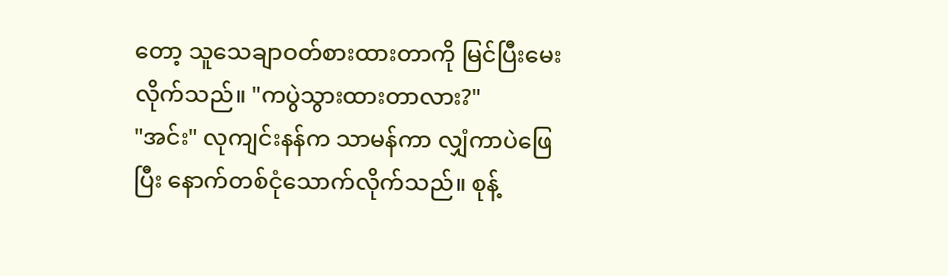တော့ သူသေချာဝတ်စားထားတာကို မြင်ပြီးမေးလိုက်သည်။ "ကပွဲသွားထားတာလား?"
"အင်း" လုကျင်းနန်က သာမန်ကာ လျှံကာပဲဖြေပြီး နောက်တစ်ငုံသောက်လိုက်သည်။ စုန့်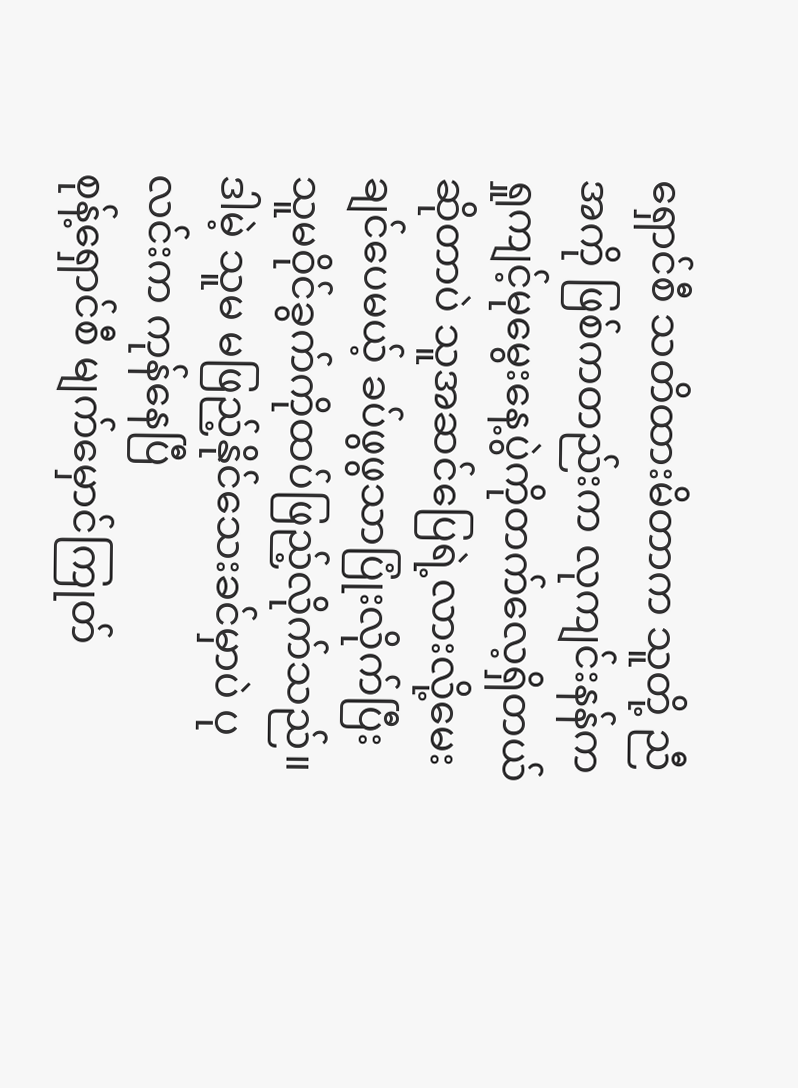ရှောင်စီ သတိထားမိတာက သူတို့ ညီအကို ဖြစ်ကတည်းက လုကျင်းနန်က ရှုကျင့်မုမွေးနေ့ပွဲကိုတက်လေ့ရှိတယ်ဆိုတာပဲ သူအဆင်ပြေရဲ့လားလို့မေးချင်ပေမယ့် ခပ်ဖွဖွသာပြုံးလိုက်ပြီး သူမဝိုင်ခွက်ကိုထပ်ဖြည့်လိုက်သည်။ ဒါမဲ့ သူမ မဖြည့်နိုင်သေးခင်မှာပဲ ပုလင်းက ကုန်နေပြီ
စုန့်ရှောင်စီ မျက်မှောင်ကြုတ်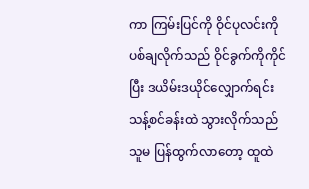ကာ ကြမ်းပြင်ကို ဝိုင်ပုလင်းကိုပစ်ချလိုက်သည် ဝိုင်ခွက်ကိုကိုင်ပြီး ဒယိမ်းဒယိုင်လျှောက်ရင်း သန့်စင်ခန်းထဲ သွားလိုက်သည် သူမ ပြန်ထွက်လာတော့ ထူထဲ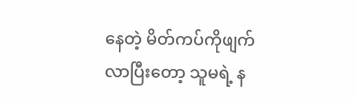နေတဲ့ မိတ်ကပ်ကိုဖျက်လာပြီးတော့ သူမရဲ့ န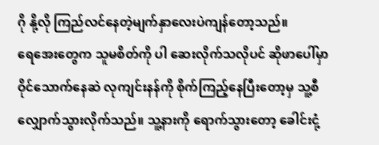ဂို နို့လို ကြည်လင်နေတဲ့မျက်နှာလေးပဲကျန်တော့သည်။
ရေအေးတွေက သူမစိတ်ကို ပါ ဆေးလိုက်သလိုပင် ဆိုဖာပေါ်မှာ ဝိုင်သောက်နေဆဲ လုကျင်းနန်ကို စိုက်ကြည့်နေပြီးတော့မှ သူ့စီလျှောက်သွားလိုက်သည်။ သူ့နားကို ရောက်သွားတော့ ခေါင်းငုံ့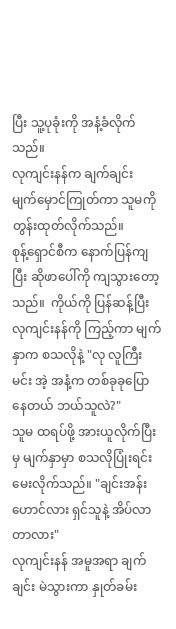ပြီး သူ့ပုခုံးကို အနံ့ခံလိုက်သည်။
လုကျင်းနန်က ချက်ချင်း မျက်မှောင်ကြုတ်ကာ သူမကိုတွန်းထုတ်လိုက်သည်။
စုန့်ရှောင်စီက နောက်ပြန်ကျပြီး ဆိုဖာပေါ်ကို ကျသွားတော့သည်။  ကိုယ်ကို ပြန်ဆန့်ပြီး လုကျင်းနန်ကို ကြည့်ကာ မျက်နှာက စသလိုနဲ့ "လု လူကြီးမင်း အဲ့ အနံ့က တစ်ခုခုပြောနေတယ် ဘယ်သူလဲ?"
သူမ ထရပ်ဖို့ အားယူလိုက်ပြီးမှ မျက်နှာမှာ စသလိုပြုံးရင်းမေးလိုက်သည်။ "ချင်းအန်းဟောင်လား ရှင်သူနဲ့ အိပ်လာတာလား"
လုကျင်းနန် အမူအရာ ချက်ချင်း မဲသွားကာ နှုတ်ခမ်း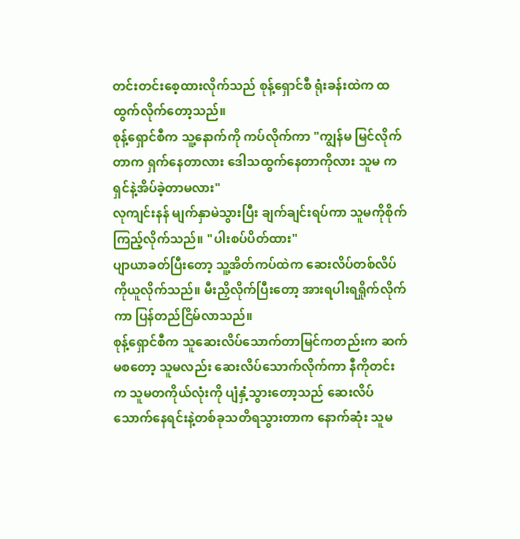တင်းတင်းစေ့ထားလိုက်သည် စုန့်ရှောင်စီ ရုံးခန်းထဲက ထထွက်လိုက်တော့သည်။
စုန့်ရှောင်စီက သူ့နောက်ကို ကပ်လိုက်ကာ "ကျွန်မ မြင်လိုက်တာက ရှက်နေတာလား ဒေါသထွက်နေတာကိုလား သူမ ကရှင်နဲ့အိပ်ခဲ့တာမလား"
လုကျင်းနန် မျက်နှာမဲသွားပြီး ချက်ချင်းရပ်ကာ သူမကိုစိုက်ကြည့်လိုက်သည်။ "ပါးစပ်ပိတ်ထား"
ပျာယာခတ်ပြီးတော့ သူ့အိတ်ကပ်ထဲက ဆေးလိပ်တစ်လိပ်ကိုယူလိုက်သည်။ မီးညှိလိုက်ပြီးတော့ အားရပါးရရှိုက်လိုက်ကာ ပြန်တည်ငြိမ်လာသည်။
စုန့်ရှောင်စီက သူဆေးလိပ်သောက်တာမြင်ကတည်းက ဆက်မစတော့ သူမလည်း ဆေးလိပ်သောက်လိုက်ကာ နီကိုတင်း က သူမတကိုယ်လုံးကို ပျံနှံ့သွားတော့သည် ဆေးလိပ်သောက်နေရင်းနဲ့တစ်ခုသတိရသွားတာက နောက်ဆုံး သူမ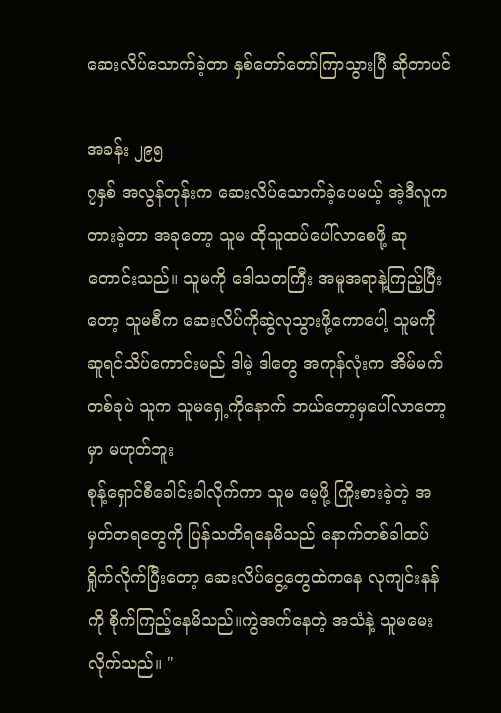ဆေးလိပ်သောက်ခဲ့တာ နှစ်တော်တော်ကြာသွားပြီ ဆိုတာပင်

အခန်း ၂၉၅
၇နှစ် အလွန်တုန်းက ဆေးလိပ်သောက်ခဲ့ပေမယ့် အဲ့ဒီလူက တားခဲ့တာ အခုတော့ သူမ ထိုသူထပ်ပေါ်လာစေဖို့ ဆုတောင်းသည်။ သူမကို ဒေါသတကြီး အမူအရာနဲ့ကြည့်ပြီးတော့ သူမစီက ဆေးလိပ်ကိုဆွဲလုသွားဖို့ကောပေါ့ သူမကို ဆူရင်သိပ်ကောင်းမည် ဒါမဲ့ ဒါတွေ အကုန်လုံးက အိမ်မက်တစ်ခုပဲ သူက သူမရှေ့ကိုနောက် ဘယ်တော့မှပေါ်လာတော့မှာ မဟုတ်ဘူး
စုန့်ရှောင်စီခေါင်းခါလိုက်ကာ သူမ မေ့ဖို့ ကြိုးစားခဲ့တဲ့ အမှတ်တရတွေကို ပြန်သတိရနေမိသည် နောက်တစ်ခါထပ်ရှိုက်လိုက်ပြီးတော့ ဆေးလိပ်ငွေ့တွေထဲကနေ လုကျင်းနန်ကို စိုက်ကြည့်နေမိသည်။ကွဲအက်နေတဲ့ အသံနဲ့ သူမမေးလိုက်သည်။ "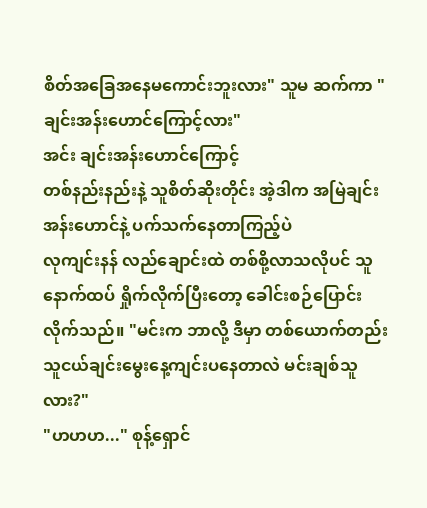စိတ်အခြေအနေမကောင်းဘူးလား" သူမ ဆက်ကာ "ချင်းအန်းဟောင်ကြောင့်လား"
အင်း ချင်းအန်းဟောင်ကြောင့်
တစ်နည်းနည်းနဲ့ သူစိတ်ဆိုးတိုင်း အဲ့ဒါက အမြဲချင်းအန်းဟောင်နဲ့ ပက်သက်နေတာကြည့်ပဲ
လုကျင်းနန် လည်ချောင်းထဲ တစ်စို့လာသလိုပင် သူနောက်ထပ် ရှိုက်လိုက်ပြီးတော့ ခေါင်းစဉ်ပြောင်းလိုက်သည်။ "မင်းက ဘာလို့ ဒီမှာ တစ်ယောက်တည်း သူငယ်ချင်းမွေးနေ့ကျင်းပနေတာလဲ မင်းချစ်သူလား?"
"ဟဟဟ..." စုန့်ရှောင်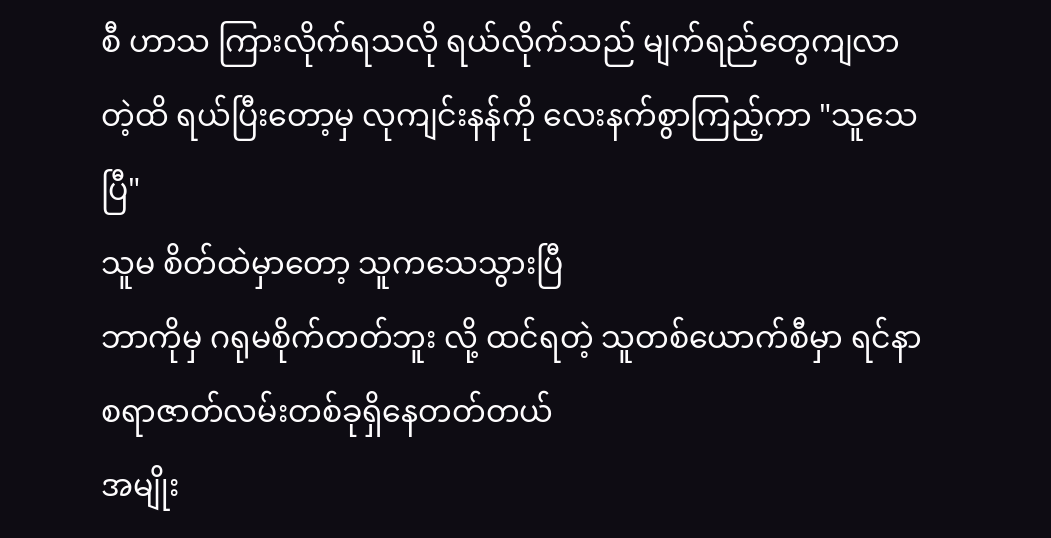စီ ဟာသ ကြားလိုက်ရသလို ရယ်လိုက်သည် မျက်ရည်တွေကျလာတဲ့ထိ ရယ်ပြီးတော့မှ လုကျင်းနန်ကို လေးနက်စွာကြည့်ကာ "သူသေပြီ"
သူမ စိတ်ထဲမှာတော့ သူကသေသွားပြီ
ဘာကိုမှ ဂရုမစိုက်တတ်ဘူး လို့ ထင်ရတဲ့ သူတစ်ယောက်စီမှာ ရင်နာစရာဇာတ်လမ်းတစ်ခုရှိနေတတ်တယ်
အမျိုး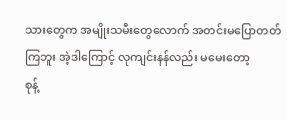သားတွေက အမျိုးသမီးတွေလောက် အတင်းမပြောတတ်ကြဘူး အဲ့ဒါကြောင့် လုကျင်းနန်လည်း မမေးတော့
စုန့်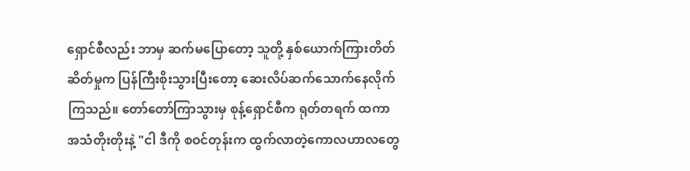ရှောင်စီလည်း ဘာမှ ဆက်မပြောတော့ သူတို့ နှစ်ယောက်ကြားတိတ်ဆိတ်မှုက ပြန်ကြီးစိုးသွားပြီးတော့ ဆေးလိပ်ဆက်သောက်နေလိုက်ကြသည်။ တော်တော်ကြာသွားမှ စုန့်ရှောင်စီက ရုတ်တရက် ထကာ အသံတိုးတိုးနဲ့ "ငါ ဒီကို စဝင်တုန်းက ထွက်လာတဲ့ကောလဟာလတွေ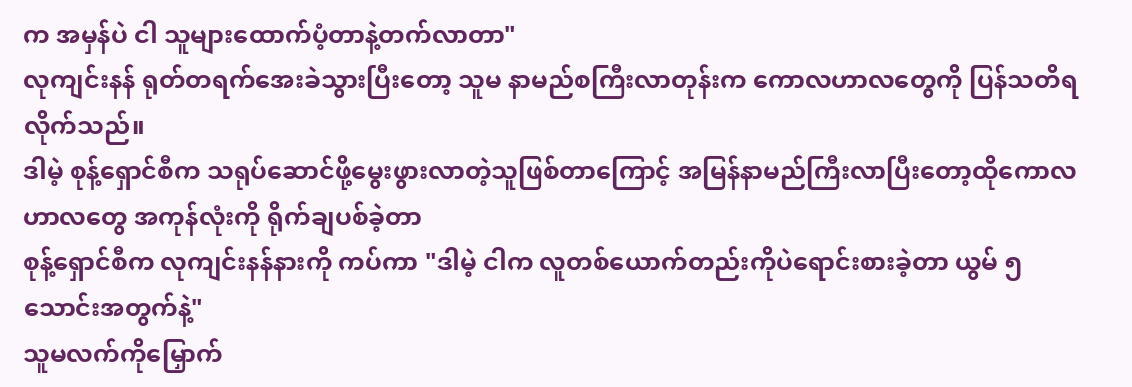က အမှန်ပဲ ငါ သူများထောက်ပံ့တာနဲ့တက်လာတာ"
လုကျင်းနန် ရုတ်တရက်အေးခဲသွားပြီးတော့ သူမ နာမည်စကြီးလာတုန်းက ကောလဟာလတွေကို ပြန်သတိရလိုက်သည်။
ဒါမဲ့ စုန့်ရှောင်စီက သရုပ်ဆောင်ဖို့မွေးဖွားလာတဲ့သူဖြစ်တာကြောင့် အမြန်နာမည်ကြီးလာပြီးတော့ထိုကောလဟာလတွေ အကုန်လုံးကို ရိုက်ချပစ်ခဲ့တာ
စုန့်ရှောင်စီက လုကျင်းနန်နားကို ကပ်ကာ "ဒါမဲ့ ငါက လူတစ်ယောက်တည်းကိုပဲရောင်းစားခဲ့တာ ယွမ် ၅ သောင်းအတွက်နဲ့"
သူမလက်ကိုမြှောက်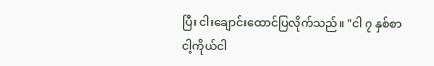ပြီး ငါးချောင်းထောင်ပြလိုက်သည်။ "ငါ ၇ နှစ်စာငါ့ကိုယ်ငါ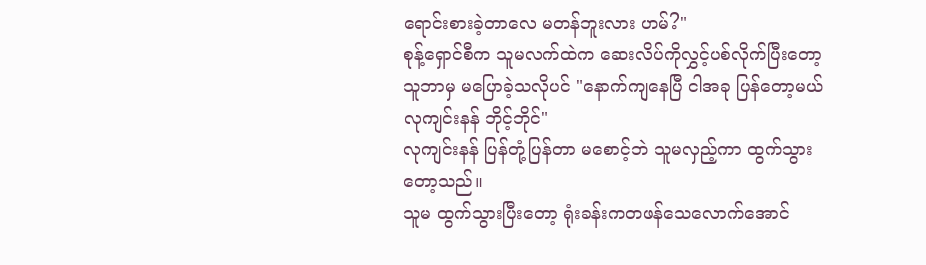ရောင်းစားခဲ့တာလေ မတန်ဘူးလား ဟမ်?"
စုန့်ရှောင်စီက သူမလက်ထဲက ဆေးလိပ်ကိုလွှင့်ပစ်လိုက်ပြီးတော့ သူဘာမှ မပြောခဲ့သလိုပင် "နောက်ကျနေပြီ ငါအခု ပြန်တော့မယ် လုကျင်းနန် ဘိုင့်ဘိုင်"
လုကျင်းနန် ပြန်တုံ့ပြန်တာ မစောင့်ဘဲ သူမလှည့်ကာ ထွက်သွားတော့သည်။
သူမ ထွက်သွားပြီးတော့ ရုံးခန်းကတဖန်သေလောက်အောင်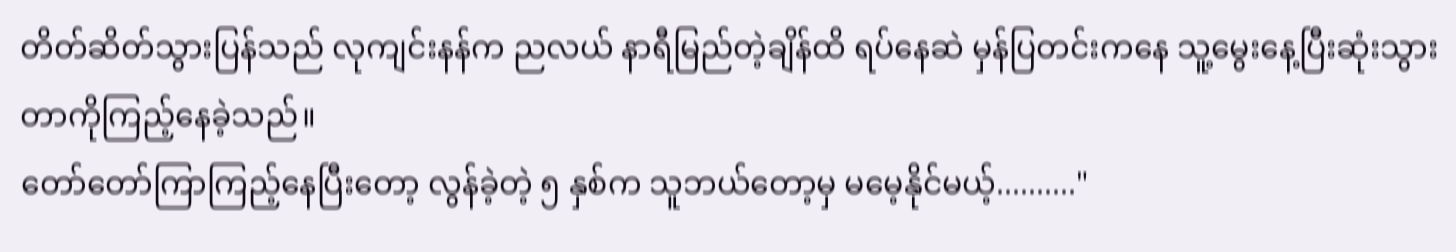တိတ်ဆိတ်သွားပြန်သည် လုကျင်းနန်က ညလယ် နာရီမြည်တဲ့ချိန်ထိ ရပ်နေဆဲ မှန်ပြတင်းကနေ သူ့မွေးနေ့ပြီးဆုံးသွားတာကိုကြည့်နေခဲ့သည်။
တော်တော်ကြာကြည့်နေပြီးတော့ လွန်ခဲ့တဲ့ ၅ နှစ်က သူဘယ်တော့မှ မမေ့နိုင်မယ့်.........."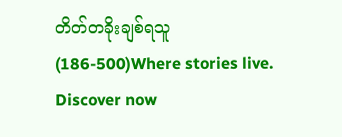တိတ်တခိုးချစ်ရသူ (186-500)Where stories live. Discover now